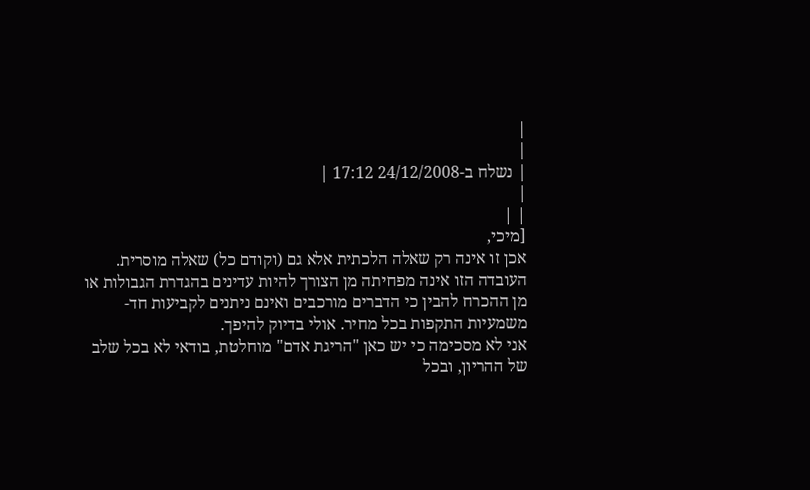|
|
| נשלח ב-24/12/2008 17:12 |
|
| |
[מיכי,
אכן זו אינה רק שאלה הלכתית אלא גם (וקודם כל) שאלה מוסרית. העובדה הזו אינה מפחיתה מן הצורך להיות עדינים בהגדרת הגבולות או מן ההכרח להבין כי הדברים מורכבים ואינם ניתנים לקביעות חד-משמעיות התקפות בכל מחיר. אולי בדיוק להיפך.
אני לא מסכימה כי יש כאן "הריגת אדם" מוחלטת, בודאי לא בכל שלב של ההריון, ובכל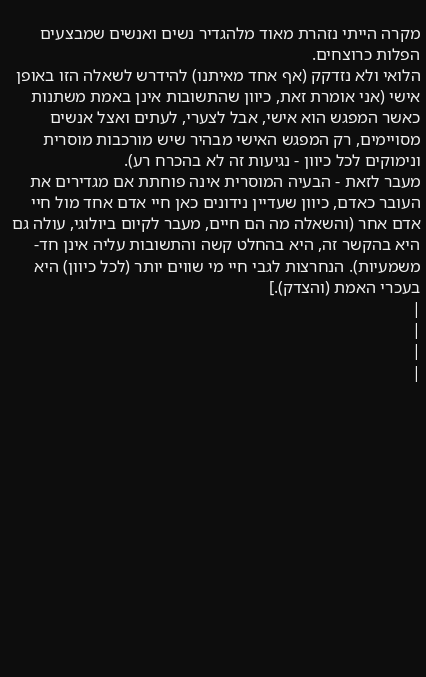מקרה הייתי נזהרת מאוד מלהגדיר נשים ואנשים שמבצעים הפלות כרוצחים.
הלואי ולא נזדקק (אף אחד מאיתנו) להידרש לשאלה הזו באופן אישי (אני אומרת זאת, כיוון שהתשובות אינן באמת משתנות כאשר המפגש הוא אישי, אבל לצערי, לעתים ואצל אנשים מסויימים, רק המפגש האישי מבהיר שיש מורכבות מוסרית ונימוקים לכל כיוון - נגיעות זה לא בהכרח רע).
מעבר לזאת - הבעיה המוסרית אינה פוחתת אם מגדירים את העובר כאדם, כיוון שעדיין נידונים כאן חיי אדם אחד מול חיי אדם אחר (והשאלה מה הם חיים, מעבר לקיום ביולוגי, עולה גם היא בהקשר זה, היא בהחלט קשה והתשובות עליה אינן חד-משמעיות). הנחרצות לגבי חיי מי שווים יותר (לכל כיוון) היא בעכרי האמת (והצדק).]
|
|
|
|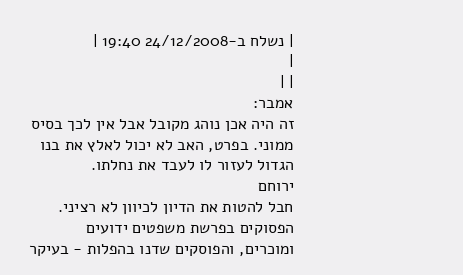| נשלח ב-24/12/2008 19:40 |
|
| |
אמבר:
זה היה אכן נוהג מקובל אבל אין לכך בסיס ממוני. בפרט, האב לא יכול לאלץ את בנו הגדול לעזור לו לעבד את נחלתו.
ירוחם
חבל להטות את הדיון לכיוון לא רציני. הפסוקים בפרשת משפטים ידועים ומוכרים, והפוסקים שדנו בהפלות - בעיקר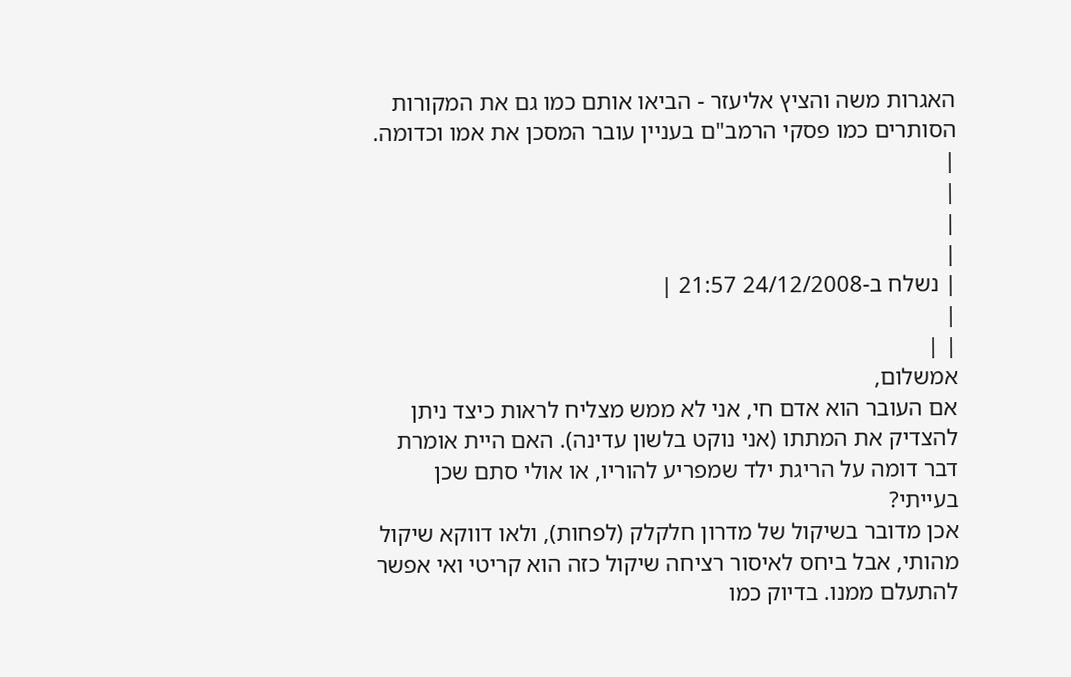האגרות משה והציץ אליעזר - הביאו אותם כמו גם את המקורות הסותרים כמו פסקי הרמב"ם בעניין עובר המסכן את אמו וכדומה.
|
|
|
|
| נשלח ב-24/12/2008 21:57 |
|
| |
אמשלום,
אם העובר הוא אדם חי, אני לא ממש מצליח לראות כיצד ניתן להצדיק את המתתו (אני נוקט בלשון עדינה). האם היית אומרת דבר דומה על הריגת ילד שמפריע להוריו, או אולי סתם שכן בעייתי?
אכן מדובר בשיקול של מדרון חלקלק (לפחות), ולאו דווקא שיקול מהותי, אבל ביחס לאיסור רציחה שיקול כזה הוא קריטי ואי אפשר להתעלם ממנו. בדיוק כמו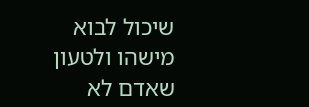שיכול לבוא מישהו ולטעון שאדם לא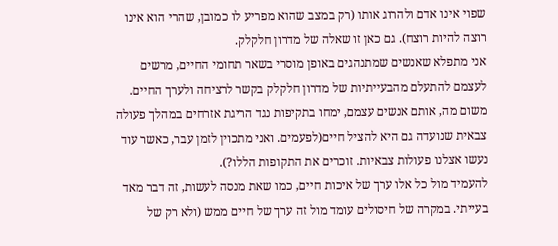שפוי אינו אדם ולהרוג אותו (רק במצב שהוא מפריע לו כמובן, שהרי הוא אינו רוצה להיות רוצח). גם כאן זו שאלה של מדרון חלקלק.
אני מתפלא שאנשים שמתנהגים באופן מוסרי בשאר תחומי החיים, מרשים לעצמם להתעלם מהבעייתיות של מדרון חלקלק בקשר לרציחה ולערך החיים. משום מה, אותם אנשים עצמם, ימחו בתקיפות נגד הריגת אזרחים במהלך פעולה צבאית שנועדה גם היא להציל חיים(לפעמים. ואני מתכוין לזמן עבר, כאשר עוד נעשו אצלנו פעולות צבאיות. זוכרים את התקופות הללו?).
להעמיד מול כל אלו ערך של איכות חיים, כמו שאת מנסה לעשות, זה דבר מאד בעייתי. במקרה של חיסולים עומד מול זה ערך של חיים ממש (ולא רק של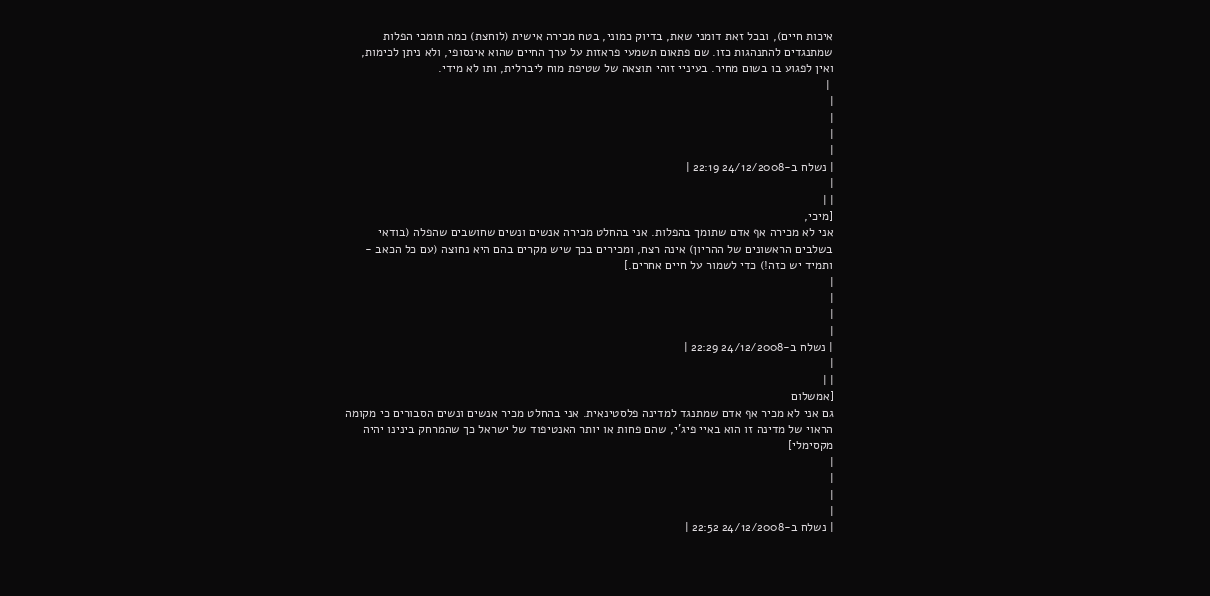איכות חיים), ובכל זאת דומני שאת, בדיוק כמוני, בטח מכירה אישית (לוחצת) כמה תומכי הפלות שמתנגדים להתנהגות כזו. שם פתאום תשמעי פראזות על ערך החיים שהוא אינסופי, ולא ניתן לכימות, ואין לפגוע בו בשום מחיר. בעיניי זוהי תוצאה של שטיפת מוח ליברלית, ותו לא מידי.
 |
|
|
|
|
| נשלח ב-24/12/2008 22:19 |
|
| |
[מיכי,
אני לא מכירה אף אדם שתומך בהפלות. אני בהחלט מכירה אנשים ונשים שחושבים שהפלה (בודאי בשלבים הראשונים של ההריון) אינה רצח, ומכירים בכך שיש מקרים בהם היא נחוצה (עם כל הכאב - ותמיד יש כזה!) כדי לשמור על חיים אחרים.]
|
|
|
|
| נשלח ב-24/12/2008 22:29 |
|
| |
[אמשלום
גם אני לא מכיר אף אדם שמתנגד למדינה פלסטינאית. אני בהחלט מכיר אנשים ונשים הסבורים כי מקומה הראוי של מדינה זו הוא באיי פיג'י, שהם פחות או יותר האנטיפוד של ישראל כך שהמרחק בינינו יהיה מקסימלי]
|
|
|
|
| נשלח ב-24/12/2008 22:52 |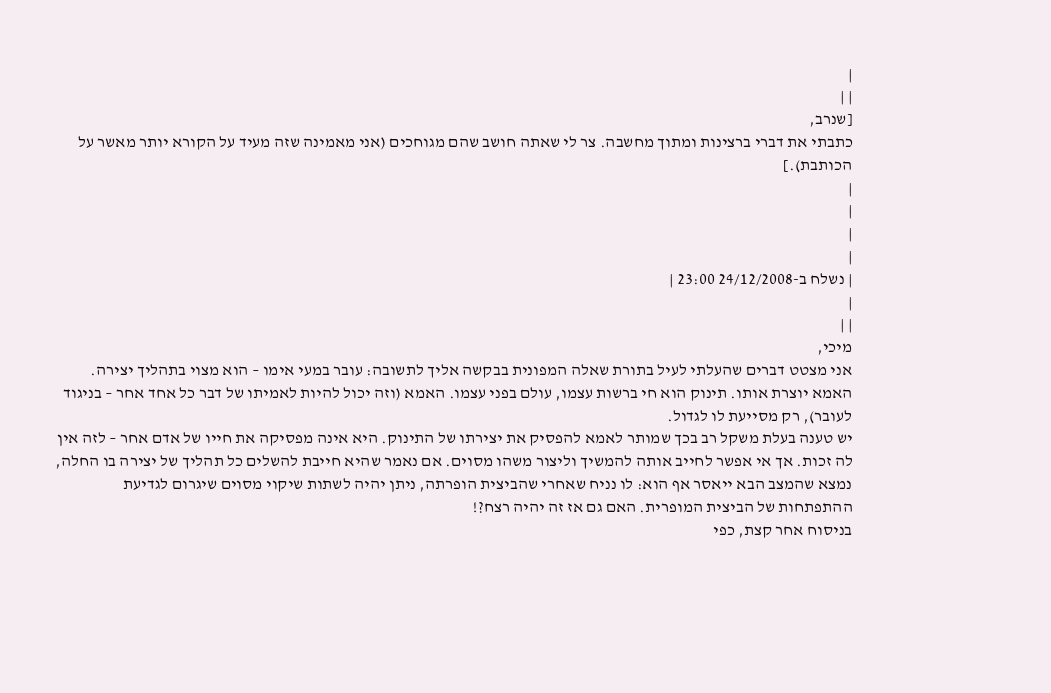|
| |
[שנרב,
כתבתי את דברי ברצינות ומתוך מחשבה. צר לי שאתה חושב שהם מגוחכים (אני מאמינה שזה מעיד על הקורא יותר מאשר על הכותבת).]
|
|
|
|
| נשלח ב-24/12/2008 23:00 |
|
| |
מיכי,
אני מצטט דברים שהעלתי לעיל בתורת שאלה המפונית בבקשה אליך לתשובה: עובר במעי אימו – הוא מצוי בתהליך יצירה. האמא יוצרת אותו. תינוק הוא חי ברשות עצמו, עולם בפני עצמו. האמא (וזה יכול להיות לאמיתו של דבר כל אחד אחר – בניגוד לעובר), רק מסייעת לו לגדול.
יש טענה בעלת משקל רב בכך שמותר לאמא להפסיק את יצירתו של התינוק. היא אינה מפסיקה את חייו של אדם אחר – לזה אין לה זכות. אך אי אפשר לחייב אותה להמשיך וליצור משהו מסוים. אם נאמר שהיא חייבת להשלים כל תהליך של יצירה בו החלה, נמצא שהמצב הבא ייאסר אף הוא: לו נניח שאחרי שהביצית הופרתה, ניתן יהיה לשתות שיקוי מסוים שיגרום לגדיעת ההתפתחות של הביצית המופרית. האם גם אז זה יהיה רצח?!
בניסוח אחר קצת, כפי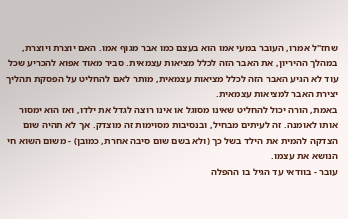שחז"ל אמרו, העובר במעי אמו הוא בעצם כמו אבר מגוף אמו. האם יוצרת ויוצרת, במהלך ההיריון, את האבר הזה לכלל מציאות עצמאית. סביר מאוד אפוא להכריע שכל עוד לא הגיע האבר הזה לכלל מציאות עצמאית, מותר לאם להחליט על הפסקת תהליך יצירת האבר למציאות עצמאית.
באמת, הורה יכול להחליט שאינו מסוגל או אינו רוצה לגדל את ילדו, ואז הוא ימסור אותו לאומנה. זה לעיתים מבחיל, ובנסיבות מסוימות זה מוצדק. אך לא תהיה שום הצדקה להמית את הילד בשל כך (ולא בשם שום סיבה אחרת, כמובן) - משום השוא חי הנושא את עצמו.
עובר - בוודאי עד הגיל בו ההפלה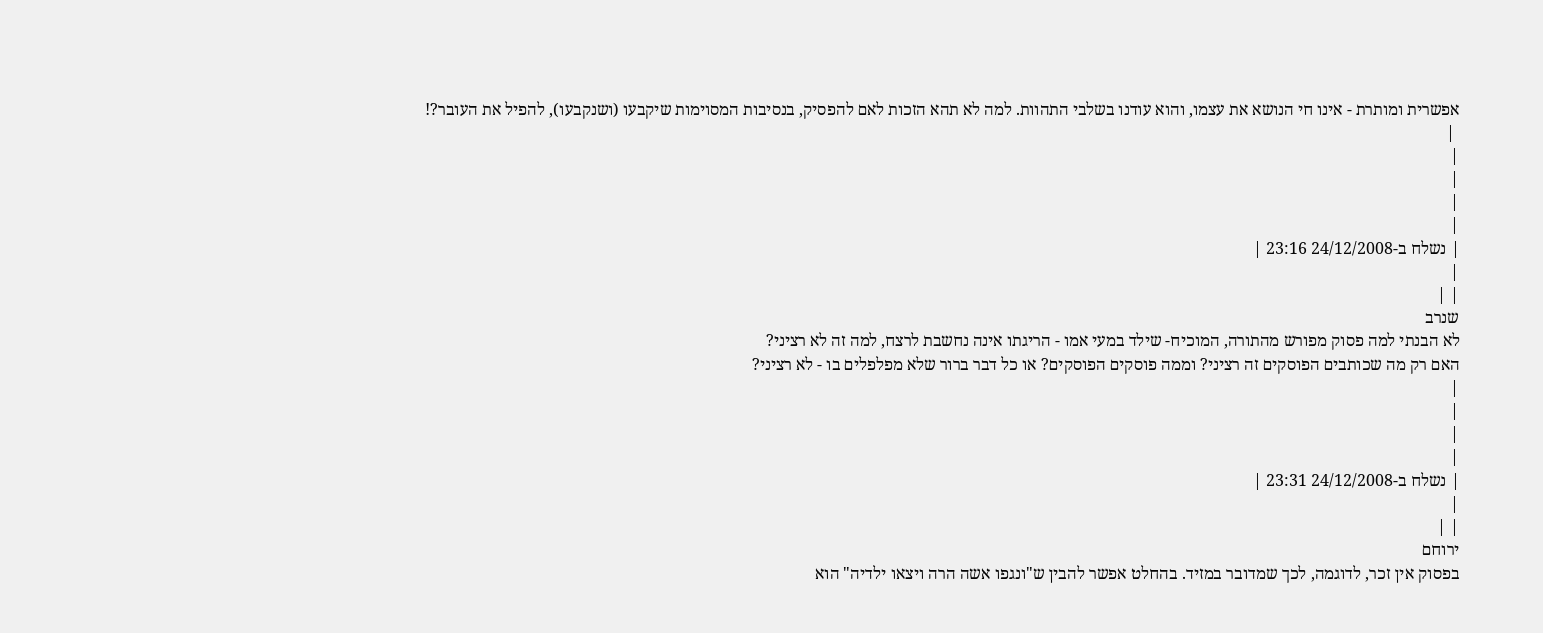אפשרית ומותרת - אינו חי הנושא את עצמו, והוא עודנו בשלבי התהוות. למה לא תהא הזכות לאם להפסיק, בנסיבות המסוימות שיקבעו (ושנקבעו), להפיל את העובר?!
 |
|
|
|
|
| נשלח ב-24/12/2008 23:16 |
|
| |
שנרב
לא הבנתי למה פסוק מפורש מהתורה, המוכיח- שילד במעי אמו - הריגתו אינה נחשבת לרצח, למה זה לא רציני?
האם רק מה שכותבים הפוסקים זה רציני? וממה פוסקים הפוסקים? או כל דבר ברור שלא מפלפלים בו - לא רציני?
|
|
|
|
| נשלח ב-24/12/2008 23:31 |
|
| |
ירוחם
בפסוק אין זכר, לדוגמה, לכך שמדובר במזיד. בהחלט אפשר להבין ש"ונגפו אשה הרה ויצאו ילדיה" הוא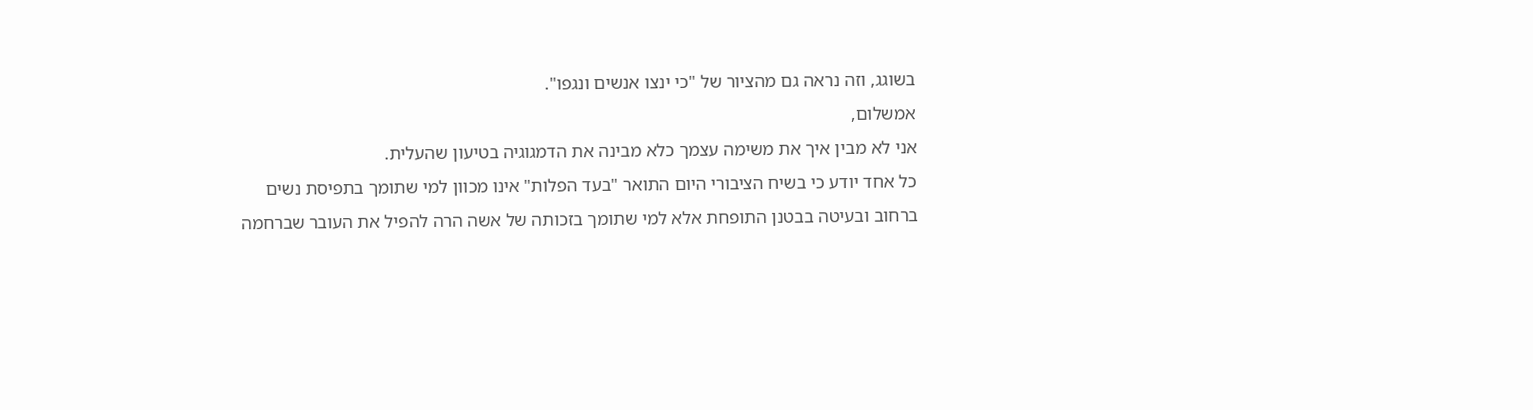בשוגג, וזה נראה גם מהציור של "כי ינצו אנשים ונגפו".
אמשלום,
אני לא מבין איך את משימה עצמך כלא מבינה את הדמגוגיה בטיעון שהעלית.
כל אחד יודע כי בשיח הציבורי היום התואר "בעד הפלות" אינו מכוון למי שתומך בתפיסת נשים ברחוב ובעיטה בבטנן התופחת אלא למי שתומך בזכותה של אשה הרה להפיל את העובר שברחמה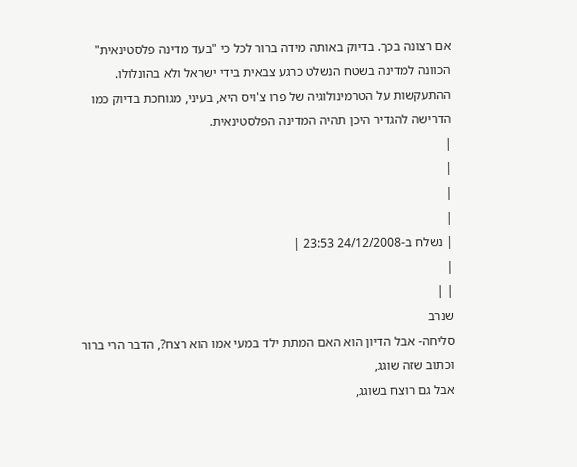אם רצונה בכך. בדיוק באותה מידה ברור לכל כי "בעד מדינה פלסטינאית" הכוונה למדינה בשטח הנשלט כרגע צבאית בידי ישראל ולא בהונלולו. ההתעקשות על הטרמינולוגיה של פרו צ'ויס היא, בעיני, מגוחכת בדיוק כמו הדרישה להגדיר היכן תהיה המדינה הפלסטינאית.
|
|
|
|
| נשלח ב-24/12/2008 23:53 |
|
| |
שנרב
סליחה- אבל הדיון הוא האם המתת ילד במעי אמו הוא רצח?, הדבר הרי ברור וכתוב שזה שוגג,
אבל גם רוצח בשוגג,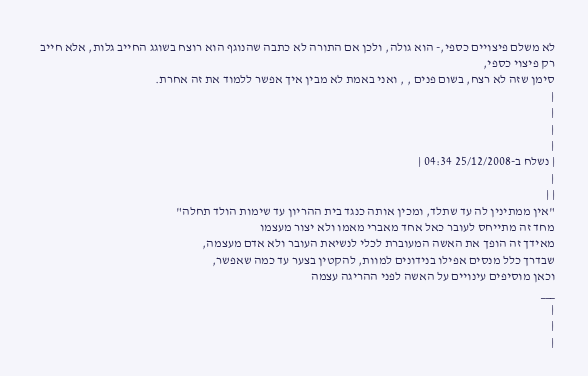לא משלם פיצויים כספי,- הוא גולה, ולכן אם התורה לא כתבה שהנוגף הוא רוצח בשוגג החייב גלות, אלא חייב רק פיצוי כספי,
סימן שזה לא רצח, בשום פנים , , ואני באמת לא מבין איך אפשר ללמוד את זה אחרת.
|
|
|
|
| נשלח ב-25/12/2008 04:34 |
|
| |
"אין ממתינין לה עד שתלד, ומכין אותה כנגד בית ההריון עד שימות הולד תחלה"
מחד זה מתייחס לעובר כאל אחד מאברי מאמו ולא יצור מעצמו
מאידך זה הופך את האשה המעוברת לכלי לנשיאת העובר ולא אדם מעצמה,
שבדרך כלל מנסים אפילו בנידונים למוות, להקטין בצער עד כמה שאפשר,
וכאן מוסיפים עינויים על האשה לפני ההריגה עצמה
___
|
|
|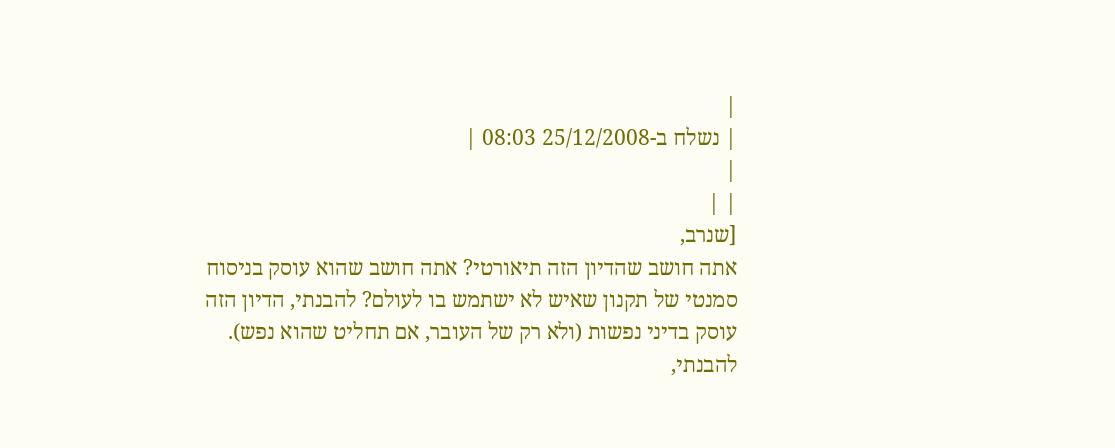|
| נשלח ב-25/12/2008 08:03 |
|
| |
[שנרב,
אתה חושב שהדיון הזה תיאורטי? אתה חושב שהוא עוסק בניסוח סמנטי של תקנון שאיש לא ישתמש בו לעולם? להבנתי, הדיון הזה עוסק בדיני נפשות (ולא רק של העובר, אם תחליט שהוא נפש). להבנתי,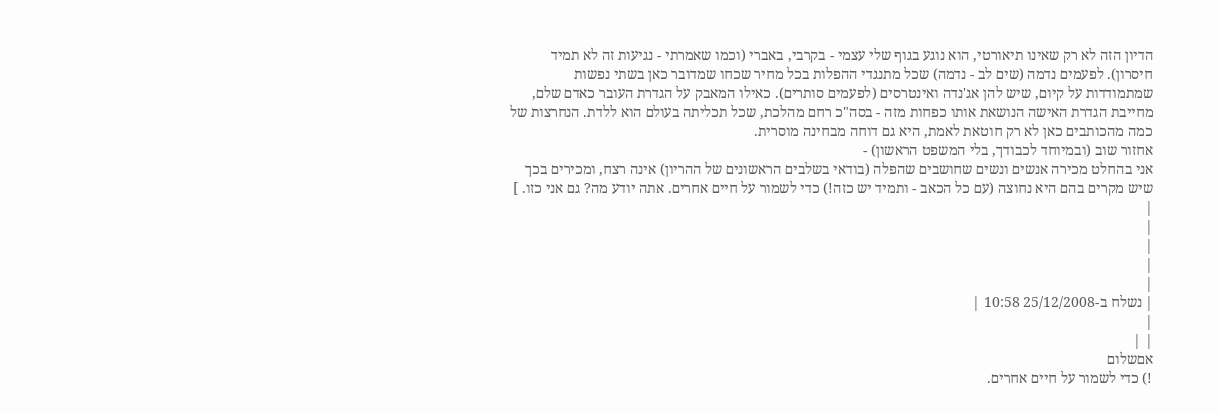הדיון הזה לא רק שאינו תיאורטי, הוא נוגע בגוף שלי עצמי - בקרבי, באברי (וכמו שאמרתי - נגיעות זה לא תמיד חיסרון). לפעמים נדמה (שים לב - נדמה) שכל מתנגדי ההפלות בכל מחיר שכחו שמדובר כאן בשתי נפשות שמתמודדות על קיום, שיש להן אג'נדה ואינטרסים (לפעמים סותרים). כאילו המאבק על הגדרת העובר כאדם שלם, מחייבת הגדרת האישה הנושאת אותו כפחות מזה - בסה"כ רחם מהלכת, שכל תכליתה בעולם הוא ללדת. הנחרצות של כמה מהכותבים כאן לא רק חוטאת לאמת, היא גם דוחה מבחינה מוסרית.
אחזור שוב (ובמיוחד לכבודך, בלי המשפט הראשון) -
אני בהחלט מכירה אנשים ונשים שחושבים שהפלה (בודאי בשלבים הראשונים של ההריון) אינה רצח, ומכירים בכך שיש מקרים בהם היא נחוצה (עם כל הכאב - ותמיד יש כזה!) כדי לשמור על חיים אחרים. אתה יודע מה? גם אני כזו. ]
|
|
|
|
|
| נשלח ב-25/12/2008 10:58 |
|
| |
אםשלום
!) כדי לשמור על חיים אחרים.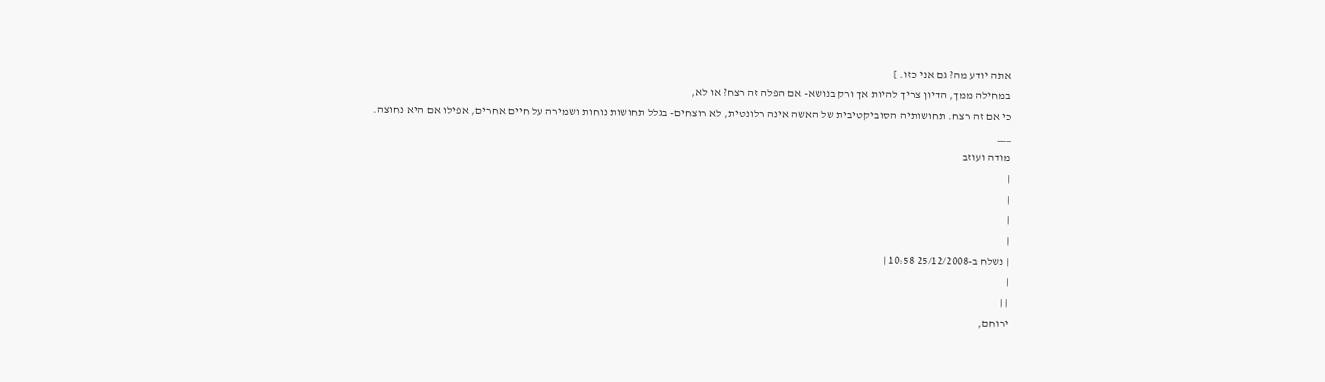אתה יודע מה? גם אני כזו. ]
במחילה ממך, הדיון צריך להיות אך ורק בנושא- אם הפלה זה רצח? או לא,
כי אם זה רצח. תחושותיה הסוביקטיבית של האשה אינה רלונטית, לא רוצחים- בגלל תחושות נוחות ושמירה על חיים אחרים, אפילו אם היא נחוצה.
___
מודה ועוזב
|
|
|
|
| נשלח ב-25/12/2008 10:58 |
|
| |
ירוחם,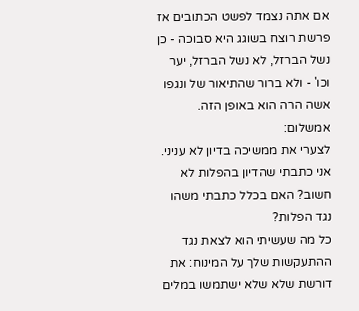אם אתה נצמד לפשט הכתובים אז פרשת רוצח בשוגג היא סבוכה - כן נשל הברזל, לא נשל הברזל, יער וכו' - ולא ברור שהתיאור של ונגפו אשה הרה הוא באופן הזה.
אמשלום:
לצערי את ממשיכה בדיון לא עניני. אני כתבתי שהדיון בהפלות לא חשוב? האם בכלל כתבתי משהו נגד הפלות?
כל מה שעשיתי הוא לצאת נגד ההתעקשות שלך על המינוח: את דורשת שלא שלא ישתמשו במלים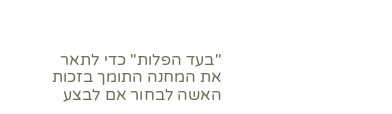"בעד הפלות" כדי לתאר את המחנה התומך בזכות האשה לבחור אם לבצע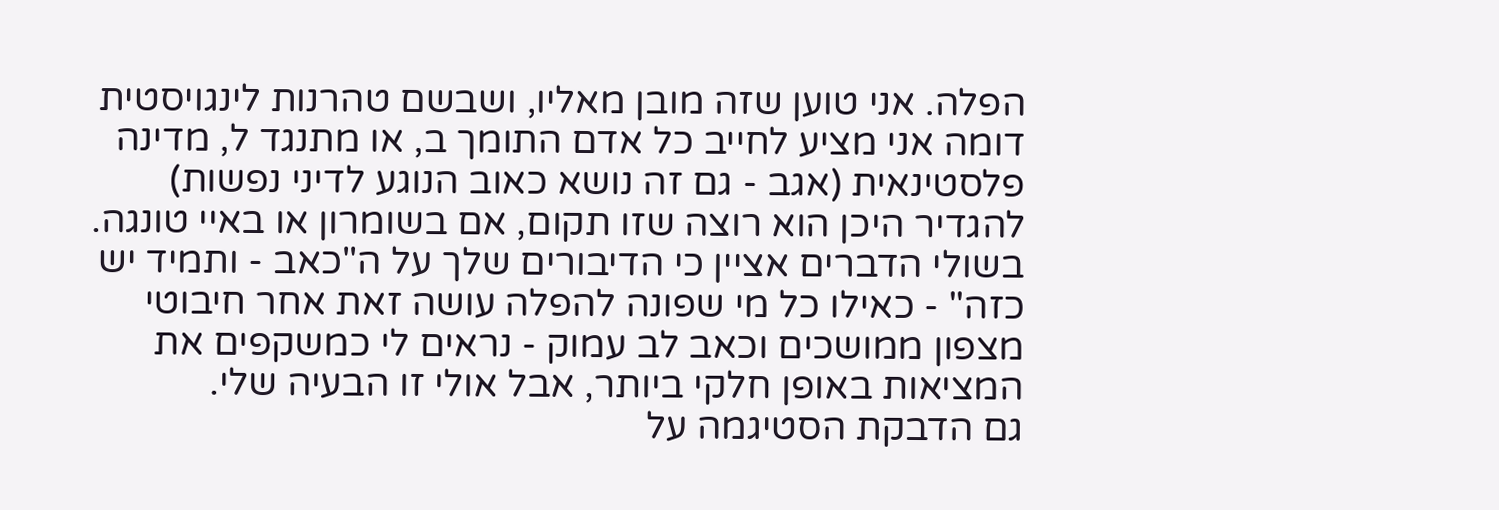הפלה. אני טוען שזה מובן מאליו, ושבשם טהרנות לינגויסטית דומה אני מציע לחייב כל אדם התומך ב, או מתנגד ל, מדינה פלסטינאית (אגב - גם זה נושא כאוב הנוגע לדיני נפשות) להגדיר היכן הוא רוצה שזו תקום, אם בשומרון או באיי טונגה.
בשולי הדברים אציין כי הדיבורים שלך על ה"כאב - ותמיד יש כזה" - כאילו כל מי שפונה להפלה עושה זאת אחר חיבוטי מצפון ממושכים וכאב לב עמוק - נראים לי כמשקפים את המציאות באופן חלקי ביותר, אבל אולי זו הבעיה שלי.
גם הדבקת הסטיגמה על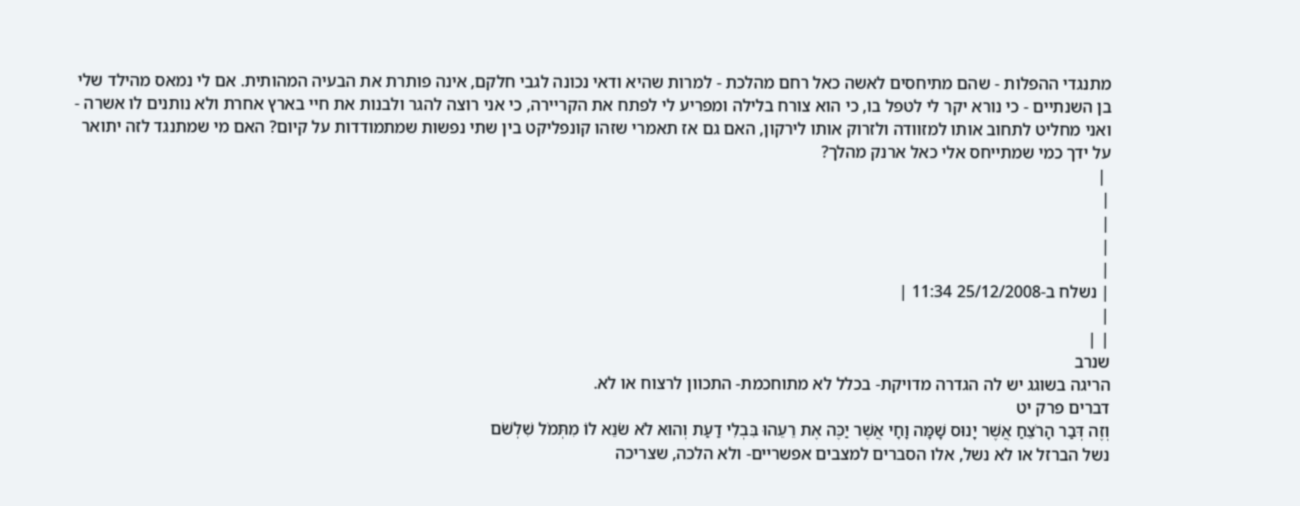מתנגדי ההפלות - שהם מתיחסים לאשה כאל רחם מהלכת - למרות שהיא ודאי נכונה לגבי חלקם, אינה פותרת את הבעיה המהותית. אם לי נמאס מהילד שלי בן השנתיים - כי נורא יקר לי לטפל בו, כי הוא צורח בלילה ומפריע לי לפתח את הקריירה, כי אני רוצה להגר ולבנות את חיי בארץ אחרת ולא נותנים לו אשרה - ואני מחליט לתחוב אותו למזוודה ולזרוק אותו לירקון, האם גם אז תאמרי שזהו קונפליקט בין שתי נפשות שמתמודדות על קיום? האם מי שמתנגד לזה יתואר על ידך כמי שמתייחס אלי כאל ארנק מהלך?
 |
|
|
|
|
| נשלח ב-25/12/2008 11:34 |
|
| |
שנרב
הריגה בשוגג יש לה הגדרה מדויקת- בכלל לא מתוחכמת- התכוון לרצוח או לא.
דברים פרק יט
וְזֶה דְּבַר הָרֹצֵחַ אֲשֶׁר יָנוּס שָׁמָּה וָחָי אֲשֶׁר יַכֶּה אֶת רֵעֵהוּ בִּבְלִי דַעַת וְהוּא לֹא שֹׂנֵא לוֹ מִתְּמֹל שִׁלְשֹׁם
נשל הברזל או לא נשל, אלו הסברים למצבים אפשריים- ולא הלכה, שצריכה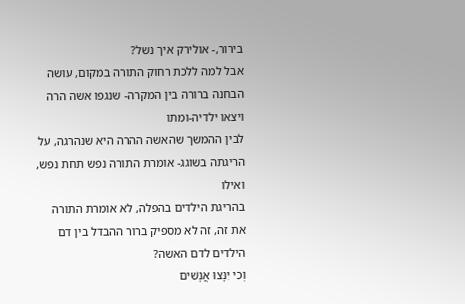בירור,- אולירק איך נשל?
אבל למה ללכת רחוק התורה במקום, עושה הבחנה ברורה בין המקרה- שנגפו אשה הרה ויצאו ילדיה-ומתו
לבין ההמשך שהאשה ההרה היא שנהרגה, על הריגתה בשוגג- אומרת התורה נפש תחת נפש, ואילו
בהריגת הילדים בהפלה, לא אומרת התורה את זה, זה לא מספיק ברור ההבדל בין דם הילדים לדם האשה?
וְכִי יִנָּצוּ אֲנָשִׁים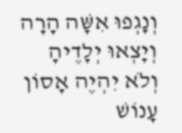וְנָגְפוּ אִשָּׁה הָרָה וְיָצְאוּ יְלָדֶיהָ וְלֹא יִהְיֶה אָסוֹן עָנוֹשׁ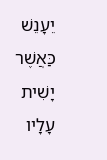יֵעָנֵשׁ כַּאֲשֶׁר יָשִׁית עָלָיו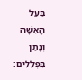בַּעַל הָאִשָּׁה וְנָתַן בִּפְלִלִים: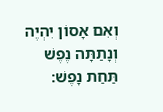וְאִם אָסוֹן יִהְיֶה וְנָתַתָּה נֶפֶשׁ תַּחַת נָפֶשׁ: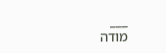___
מודה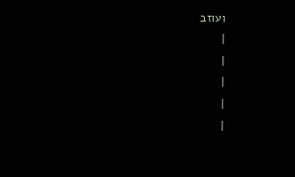ועוזב
|
|
|
|
|